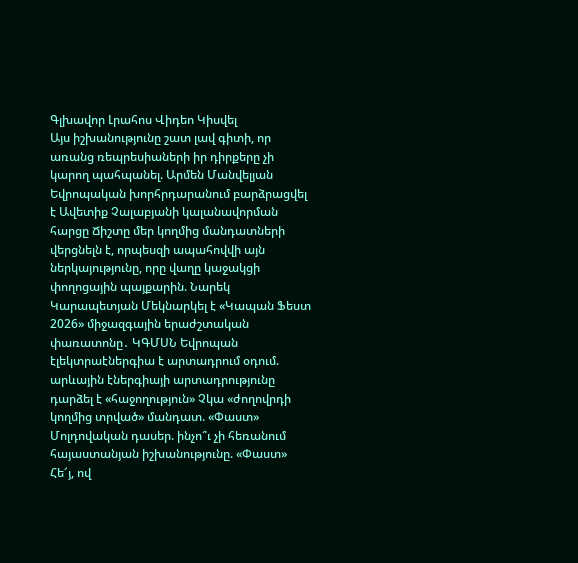Գլխավոր Լրահոս Վիդեո Կիսվել
Այս իշխանությունը շատ լավ գիտի, որ առանց ռեպրեսիաների իր դիրքերը չի կարող պահպանել. Արմեն Մանվելյան Եվրոպական խորհրդարանում բարձրացվել է Ավետիք Չալաբյանի կալանավորման հարցը Ճիշտը մեր կողմից մանդատների վերցնելն է, որպեսզի ապահովվի այն ներկայությունը, որը վաղը կաջակցի փողոցային պայքարին. Նարեկ Կարապետյան Մեկնարկել է «Կապան Ֆեստ 2026» միջազգային երաժշտական փառատոնը․ ԿԳՄՍՆ Եվրոպան էլեկտրաէներգիա է արտադրում օդում. արևային էներգիայի արտադրությունը դարձել է «հաջողություն» Չկա «ժողովրդի կողմից տրված» մանդատ. «Փաստ» Մոլդովական դասեր. ինչո՞ւ չի հեռանում հայաստանյան իշխանությունը. «Փաստ» Հե՜յ, ով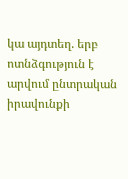կա այդտեղ. երբ ոտնձգություն է արվում ընտրական իրավունքի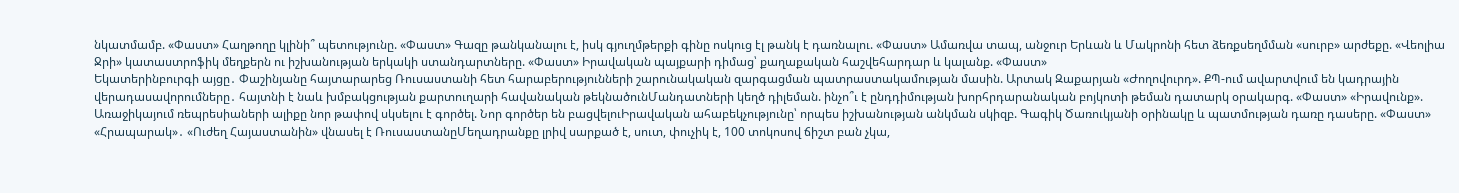նկատմամբ. «Փաստ» Հաղթողը կլինի՞ պետությունը. «Փաստ» Գազը թանկանալու է, իսկ գյուղմթերքի գինը ոսկուց էլ թանկ է դառնալու. «Փաստ» Ամառվա տապ, անջուր Երևան և Մակրոնի հետ ձեռքսեղմման «սուրբ» արժեքը. «Վեոլիա Ջրի» կատաստրոֆիկ մեղքերն ու իշխանության երկակի ստանդարտները. «Փաստ» Իրավական պայքարի դիմաց՝ քաղաքական հաշվեհարդար և կալանք. «Փաստ»
Եկատերինբուրգի այցը․ Փաշինյանը հայտարարեց Ռուսաստանի հետ հարաբերությունների շարունակական զարգացման պատրաստակամության մասին. Արտակ Զաքարյան «Ժողովուրդ». ՔՊ-ում ավարտվում են կադրային վերադասավորումները․ հայտնի է նաև խմբակցության քարտուղարի հավանական թեկնածունՄանդատների կեղծ դիլեման. ինչո՞ւ է ընդդիմության խորհրդարանական բոյկոտի թեման դատարկ օրակարգ. «Փաստ» «Իրավունք». Առաջիկայում ռեպրեսիաների ալիքը նոր թափով սկսելու է գործել. Նոր գործեր են բացվելուԻրավական ահաբեկչությունը՝ որպես իշխանության անկման սկիզբ. Գագիկ Ծառուկյանի օրինակը և պատմության դառը դասերը. «Փաստ» «Հրապարակ»․ «Ուժեղ Հայաստանին» վնասել է ՌուսաստանըՄեղադրանքը լրիվ սարքած է, սուտ, փուչիկ է, 100 տոկոսով ճիշտ բան չկա,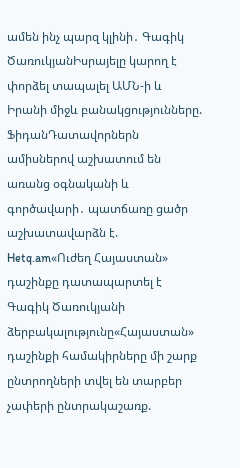ամեն ինչ պարզ կլինի․ Գագիկ ԾառուկյանԻսրայելը կարող է փորձել տապալել ԱՄՆ-ի և Իրանի միջև բանակցությունները. ՖիդանԴատավորներն ամիսներով աշխատում են առանց օգնականի և գործավարի․ պատճառը ցածր աշխատավարձն է. Hetq.am«Ուժեղ Հայաստան» դաշինքը դատապարտել է Գագիկ Ծառուկյանի ձերբակալությունը«Հայաստան» դաշինքի համակիրները մի շարք ընտրողների տվել են տարբեր չափերի ընտրակաշառք.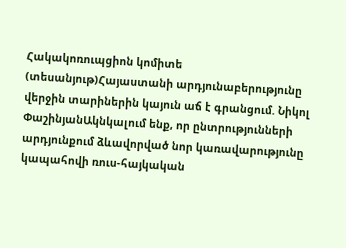Հակակոռուպցիոն կոմիտե (տեսանյութ)Հայաստանի արդյունաբերությունը վերջին տարիներին կայուն աճ է գրանցում. Նիկոլ ՓաշինյանԱկնկալում ենք, որ ընտրությունների արդյունքում ձևավորված նոր կառավարությունը կապահովի ռուս-հայկական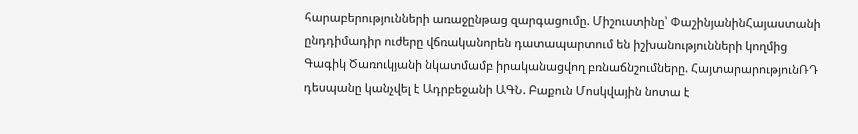հարաբերությունների առաջընթաց զարգացումը. Միշուստինը՝ ՓաշինյանինՀայաստանի ընդդիմադիր ուժերը վճռականորեն դատապարտում են իշխանությունների կողմից Գագիկ Ծառուկյանի նկատմամբ իրականացվող բռնաճնշումները. ՀայտարարությունՌԴ դեսպանը կանչվել է Ադրբեջանի ԱԳՆ. Բաքուն Մոսկվային նոտա է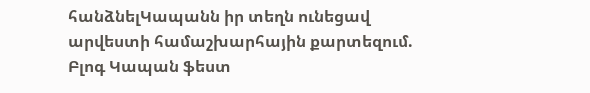հանձնելԿապանն իր տեղն ունեցավ արվեստի համաշխարհային քարտեզում. Բլոգ Կապան ֆեստ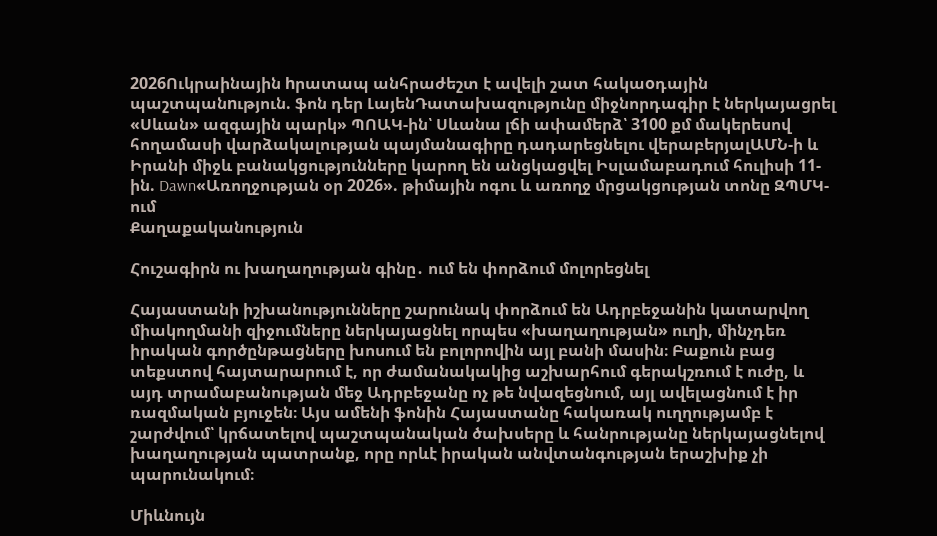2026Ուկրաինային hրատապ անհրաժեշտ է ավելի շատ հակաoդային պաշտպանnւթյուն. ֆոն դեր ԼայենԴատախազությունը միջնորդագիր է ներկայացրել «Սևան» ազգային պարկ» ՊՈԱԿ-ին՝ Սևանա լճի ափամերձ՝ 3100 քմ մակերեսով հողամասի վարձակալության պայմանագիրը դադարեցնելու վերաբերյալԱՄՆ-ի և Իրանի միջև բանակցությունները կարող են անցկացվել Իսլամաբադում հուլիսի 11-ին. Dawn«Առողջության օր 2026». թիմային ոգու և առողջ մրցակցության տոնը ԶՊՄԿ-ում
Քաղաքականություն

Հուշագիրն ու խաղաղության գինը․ ում են փորձում մոլորեցնել

Հայաստանի իշխանությունները շարունակ փորձում են Ադրբեջանին կատարվող միակողմանի զիջումները ներկայացնել որպես «խաղաղության» ուղի, մինչդեռ իրական գործընթացները խոսում են բոլորովին այլ բանի մասին։ Բաքուն բաց տեքստով հայտարարում է, որ ժամանակակից աշխարհում գերակշռում է ուժը, և այդ տրամաբանության մեջ Ադրբեջանը ոչ թե նվազեցնում, այլ ավելացնում է իր ռազմական բյուջեն։ Այս ամենի ֆոնին Հայաստանը հակառակ ուղղությամբ է շարժվում՝ կրճատելով պաշտպանական ծախսերը և հանրությանը ներկայացնելով խաղաղության պատրանք, որը որևէ իրական անվտանգության երաշխիք չի պարունակում։

Միևնույն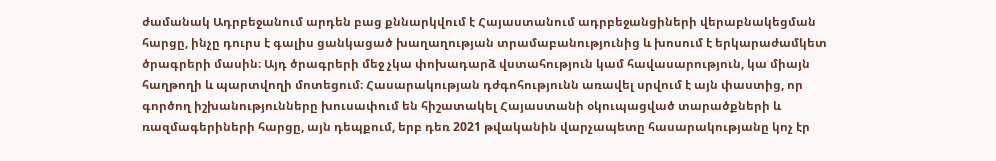ժամանակ Ադրբեջանում արդեն բաց քննարկվում է Հայաստանում ադրբեջանցիների վերաբնակեցման հարցը, ինչը դուրս է գալիս ցանկացած խաղաղության տրամաբանությունից և խոսում է երկարաժամկետ ծրագրերի մասին։ Այդ ծրագրերի մեջ չկա փոխադարձ վստահություն կամ հավասարություն, կա միայն հաղթողի և պարտվողի մոտեցում։ Հասարակության դժգոհությունն առավել սրվում է այն փաստից, որ գործող իշխանությունները խուսափում են հիշատակել Հայաստանի օկուպացված տարածքների և ռազմագերիների հարցը, այն դեպքում, երբ դեռ 2021 թվականին վարչապետը հասարակությանը կոչ էր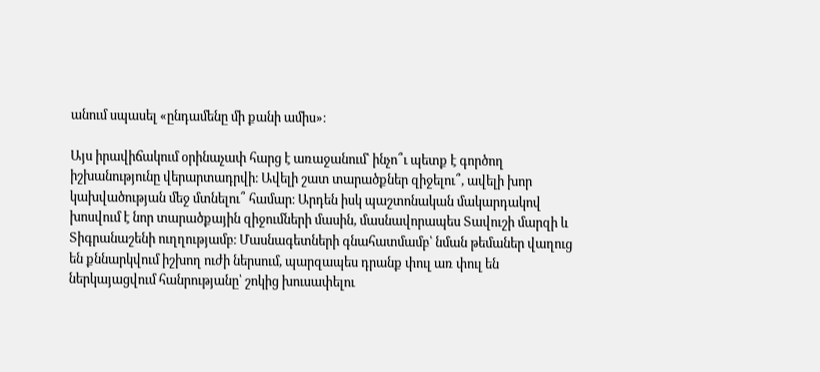անում սպասել «ընդամենը մի քանի ամիս»։

Այս իրավիճակում օրինաչափ հարց է առաջանում՝ ինչո՞ւ պետք է գործող իշխանությունը վերարտադրվի։ Ավելի շատ տարածքներ զիջելու՞, ավելի խոր կախվածության մեջ մտնելու՞ համար։ Արդեն իսկ պաշտոնական մակարդակով խոսվում է նոր տարածքային զիջումների մասին, մասնավորապես Տավուշի մարզի և Տիգրանաշենի ուղղությամբ։ Մասնագետների գնահատմամբ՝ նման թեմաներ վաղուց են քննարկվում իշխող ուժի ներսում, պարզապես դրանք փուլ առ փուլ են ներկայացվում հանրությանը՝ շոկից խուսափելու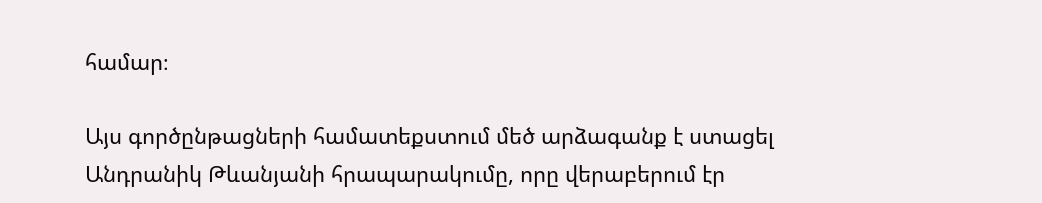համար։

Այս գործընթացների համատեքստում մեծ արձագանք է ստացել Անդրանիկ Թևանյանի հրապարակումը, որը վերաբերում էր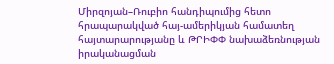Միրզոյան–Ռուբիո հանդիպումից հետո հրապարակված հայ-ամերիկյան համատեղ հայտարարությանը և ԹՐԻՓՓ նախաձեռնության իրականացման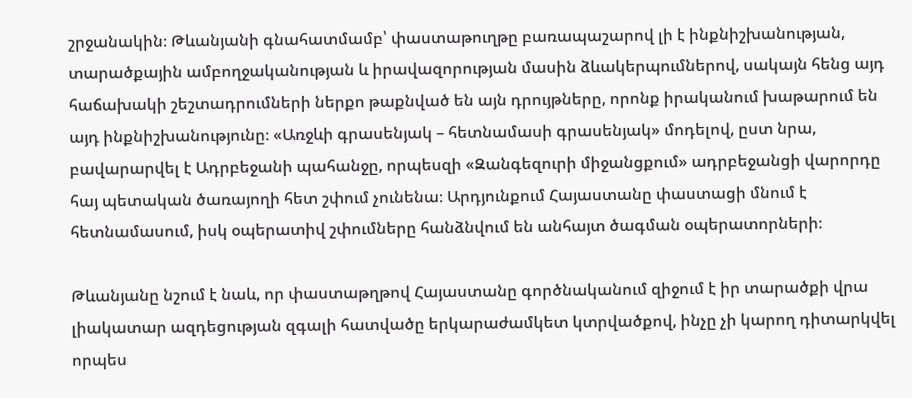շրջանակին։ Թևանյանի գնահատմամբ՝ փաստաթուղթը բառապաշարով լի է ինքնիշխանության, տարածքային ամբողջականության և իրավազորության մասին ձևակերպումներով, սակայն հենց այդ հաճախակի շեշտադրումների ներքո թաքնված են այն դրույթները, որոնք իրականում խաթարում են այդ ինքնիշխանությունը։ «Առջևի գրասենյակ – հետնամասի գրասենյակ» մոդելով, ըստ նրա, բավարարվել է Ադրբեջանի պահանջը, որպեսզի «Զանգեզուրի միջանցքում» ադրբեջանցի վարորդը հայ պետական ծառայողի հետ շփում չունենա։ Արդյունքում Հայաստանը փաստացի մնում է հետնամասում, իսկ օպերատիվ շփումները հանձնվում են անհայտ ծագման օպերատորների։

Թևանյանը նշում է նաև, որ փաստաթղթով Հայաստանը գործնականում զիջում է իր տարածքի վրա լիակատար ազդեցության զգալի հատվածը երկարաժամկետ կտրվածքով, ինչը չի կարող դիտարկվել որպես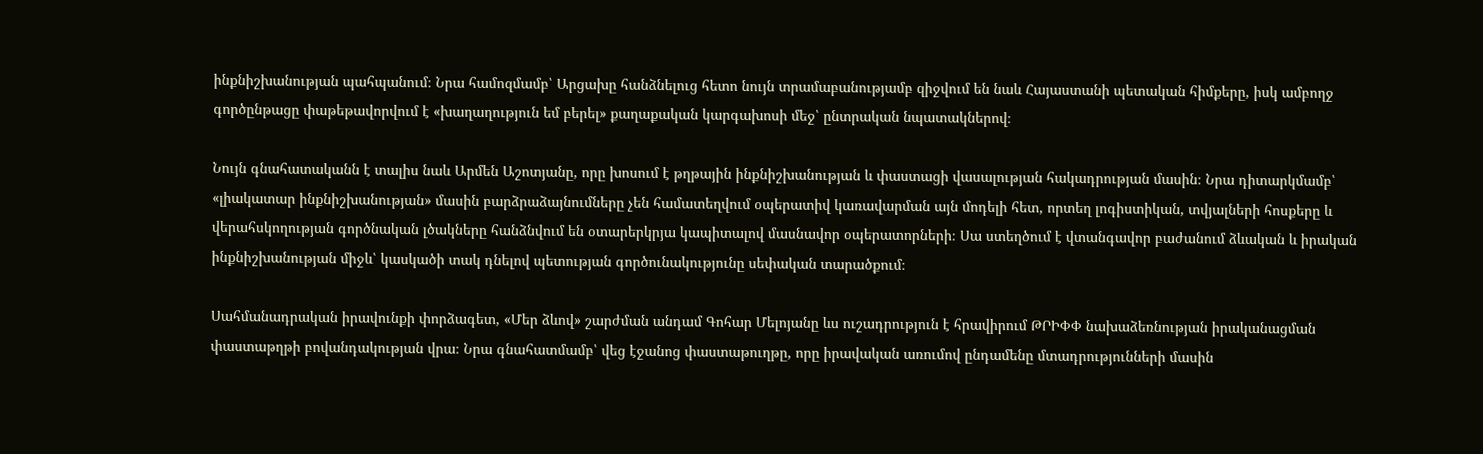ինքնիշխանության պահպանում։ Նրա համոզմամբ՝ Արցախը հանձնելուց հետո նույն տրամաբանությամբ զիջվում են նաև Հայաստանի պետական հիմքերը, իսկ ամբողջ գործընթացը փաթեթավորվում է «խաղաղություն եմ բերել» քաղաքական կարգախոսի մեջ՝ ընտրական նպատակներով։

Նույն գնահատականն է տալիս նաև Արմեն Աշոտյանը, որը խոսում է թղթային ինքնիշխանության և փաստացի վասալության հակադրության մասին։ Նրա դիտարկմամբ՝ «լիակատար ինքնիշխանության» մասին բարձրաձայնումները չեն համատեղվում օպերատիվ կառավարման այն մոդելի հետ, որտեղ լոգիստիկան, տվյալների հոսքերը և վերահսկողության գործնական լծակները հանձնվում են օտարերկրյա կապիտալով մասնավոր օպերատորների։ Սա ստեղծում է վտանգավոր բաժանում ձևական և իրական ինքնիշխանության միջև՝ կասկածի տակ դնելով պետության գործունակությունը սեփական տարածքում։

Սահմանադրական իրավունքի փորձագետ, «Մեր ձևով» շարժման անդամ Գոհար Մելոյանը ևս ուշադրություն է հրավիրում ԹՐԻՓՓ նախաձեռնության իրականացման փաստաթղթի բովանդակության վրա։ Նրա գնահատմամբ՝ վեց էջանոց փաստաթուղթը, որը իրավական առումով ընդամենը մտադրությունների մասին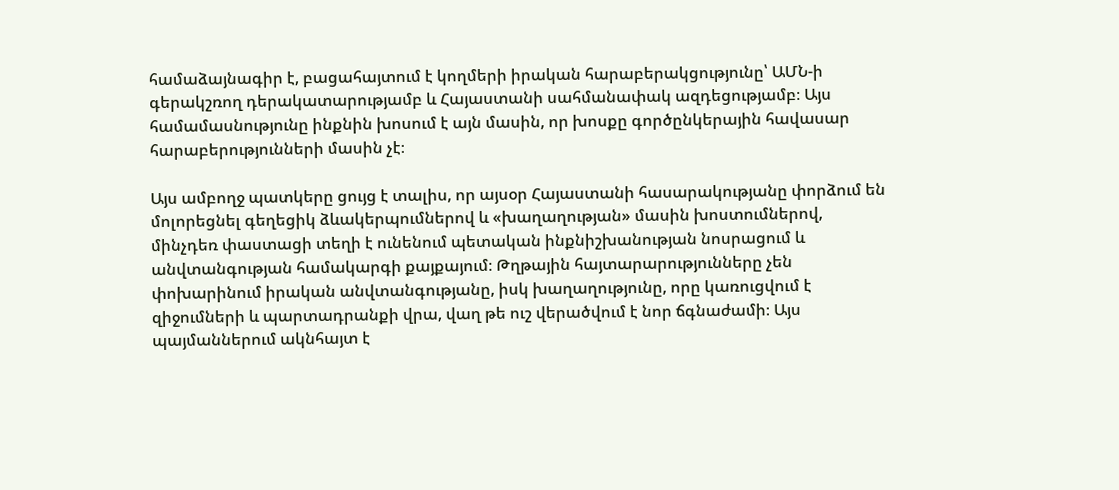համաձայնագիր է, բացահայտում է կողմերի իրական հարաբերակցությունը՝ ԱՄՆ-ի գերակշռող դերակատարությամբ և Հայաստանի սահմանափակ ազդեցությամբ։ Այս համամասնությունը ինքնին խոսում է այն մասին, որ խոսքը գործընկերային հավասար հարաբերությունների մասին չէ։

Այս ամբողջ պատկերը ցույց է տալիս, որ այսօր Հայաստանի հասարակությանը փորձում են մոլորեցնել գեղեցիկ ձևակերպումներով և «խաղաղության» մասին խոստումներով, մինչդեռ փաստացի տեղի է ունենում պետական ինքնիշխանության նոսրացում և անվտանգության համակարգի քայքայում։ Թղթային հայտարարությունները չեն փոխարինում իրական անվտանգությանը, իսկ խաղաղությունը, որը կառուցվում է զիջումների և պարտադրանքի վրա, վաղ թե ուշ վերածվում է նոր ճգնաժամի։ Այս պայմաններում ակնհայտ է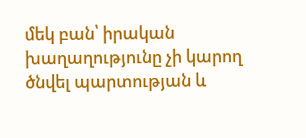մեկ բան՝ իրական խաղաղությունը չի կարող ծնվել պարտության և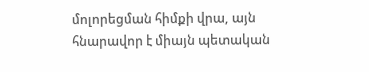մոլորեցման հիմքի վրա, այն հնարավոր է միայն պետական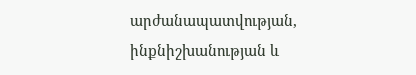արժանապատվության, ինքնիշխանության և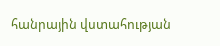հանրային վստահության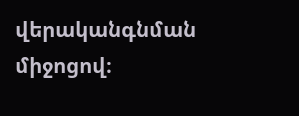վերականգնման միջոցով։